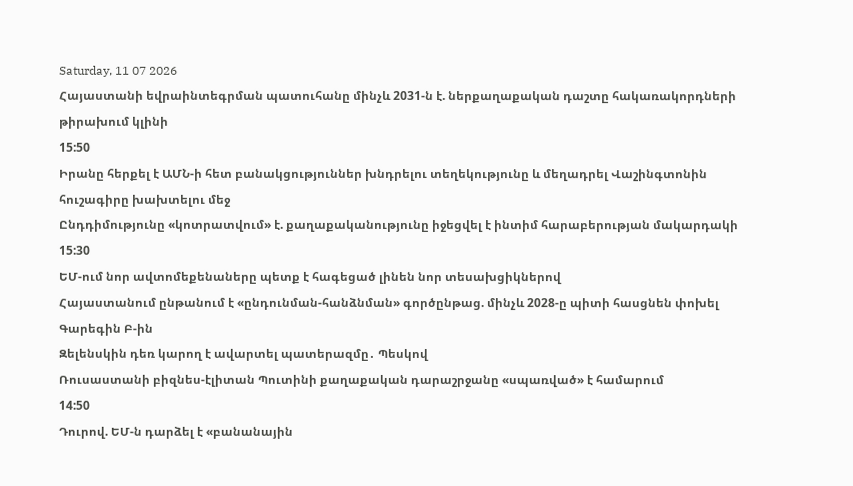Saturday, 11 07 2026
Հայաստանի եվրաինտեգրման պատուհանը մինչև 2031-ն է. ներքաղաքական դաշտը հակառակորդների թիրախում կլինի
15:50
Իրանը հերքել է ԱՄՆ-ի հետ բանակցություններ խնդրելու տեղեկությունը և մեղադրել Վաշինգտոնին հուշագիրը խախտելու մեջ
Ընդդիմությունը «կոտրատվում» է. քաղաքականությունը իջեցվել է ինտիմ հարաբերության մակարդակի
15:30
ԵՄ-ում նոր ավտոմեքենաները պետք է հագեցած լինեն նոր տեսախցիկներով
Հայաստանում ընթանում է «ընդունման-հանձնման» գործընթաց. մինչև 2028-ը պիտի հասցնեն փոխել Գարեգին Բ-ին
Զելենսկին դեռ կարող է ավարտել պատերազմը․ Պեսկով
Ռուսաստանի բիզնես-էլիտան Պուտինի քաղաքական դարաշրջանը «սպառված» է համարում
14:50
Դուրով. ԵՄ-ն դարձել է «բանանային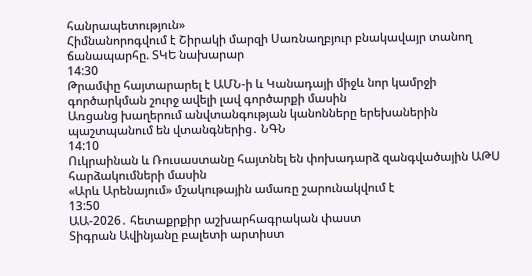հանրապետություն»
Հիմնանորոգվում է Շիրակի մարզի Սառնաղբյուր բնակավայր տանող ճանապարհը. ՏԿԵ նախարար
14:30
Թրամփը հայտարարել է ԱՄՆ-ի և Կանադայի միջև նոր կամրջի գործարկման շուրջ ավելի լավ գործարքի մասին
Առցանց խաղերում անվտանգության կանոնները երեխաներին պաշտպանում են վտանգներից․ ՆԳՆ
14:10
Ուկրաինան և Ռուսաստանը հայտնել են փոխադարձ զանգվածային ԱԹՍ հարձակումների մասին
«Արև Արենայում» մշակութային ամառը շարունակվում է
13:50
ԱԱ-2026․ հետաքրքիր աշխարհագրական փաստ
Տիգրան Ավինյանը բալետի արտիստ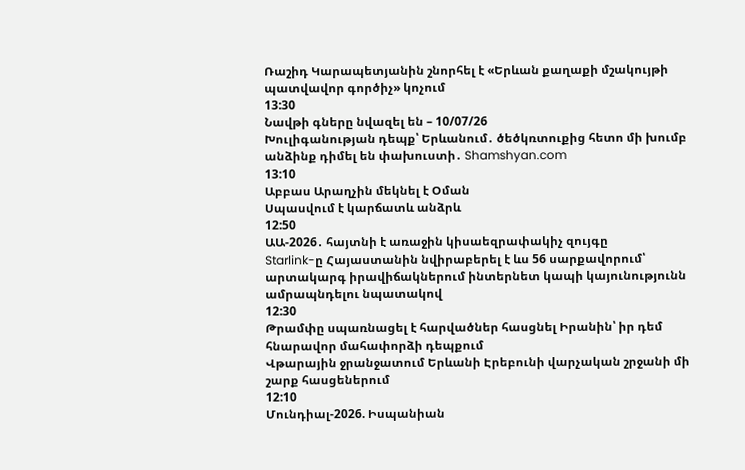Ռաշիդ Կարապետյանին շնորհել է «Երևան քաղաքի մշակույթի պատվավոր գործիչ» կոչում
13:30
Նավթի գները նվազել են – 10/07/26
Խուլիգանության դեպք՝ Երևանում․ ծեծկռտուքից հետո մի խումբ անձինք դիմել են փախուստի․ Shamshyan.com
13:10
Աբբաս Արաղչին մեկնել է Օման
Սպասվում է կարճատև անձրև
12:50
ԱԱ-2026․ հայտնի է առաջին կիսաեզրափակիչ զույգը
Starlink-ը Հայաստանին նվիրաբերել է ևս 56 սարքավորում՝ արտակարգ իրավիճակներում ինտերնետ կապի կայունությունն ամրապնդելու նպատակով
12:30
Թրամփը սպառնացել է հարվածներ հասցնել Իրանին՝ իր դեմ հնարավոր մահափորձի դեպքում
Վթարային ջրանջատում Երևանի Էրեբունի վարչական շրջանի մի շարք հասցեներում
12:10
Մունդիալ-2026. Իսպանիան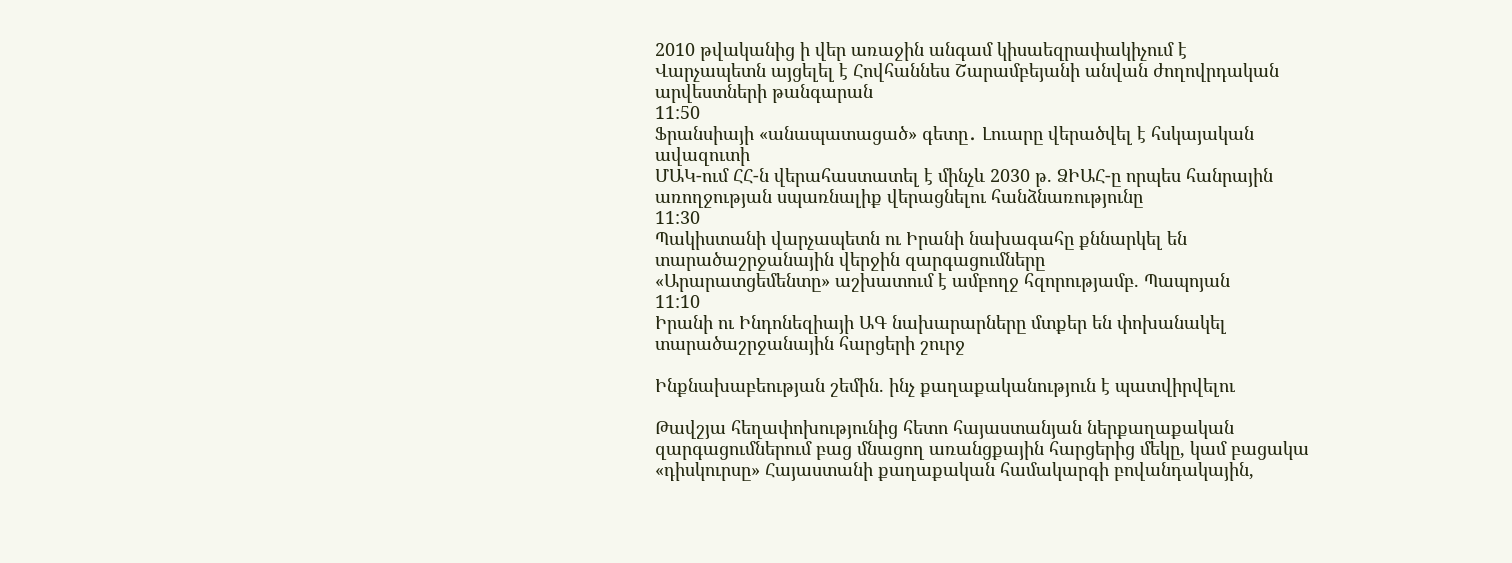2010 թվականից ի վեր առաջին անգամ կիսաեզրափակիչում է
Վարչապետն այցելել է Հովհաննես Շարամբեյանի անվան ժողովրդական արվեստների թանգարան
11:50
Ֆրանսիայի «անապատացած» գետը․ Լուարը վերածվել է հսկայական ավազուտի
ՄԱԿ-ում ՀՀ-ն վերահաստատել է մինչև 2030 թ. ՁԻԱՀ-ը որպես հանրային առողջության սպառնալիք վերացնելու հանձնառությունը
11:30
Պակիստանի վարչապետն ու Իրանի նախագահը քննարկել են տարածաշրջանային վերջին զարգացումները
«Արարատցեմենտը» աշխատում է ամբողջ հզորությամբ. Պապոյան
11:10
Իրանի ու Ինդոնեզիայի ԱԳ նախարարները մտքեր են փոխանակել տարածաշրջանային հարցերի շուրջ

Ինքնախաբեության շեմին. ինչ քաղաքականություն է պատվիրվելու

Թավշյա հեղափոխությունից հետո հայաստանյան ներքաղաքական զարգացումներում բաց մնացող առանցքային հարցերից մեկը, կամ բացակա «դիսկուրսը» Հայաստանի քաղաքական համակարգի բովանդակային,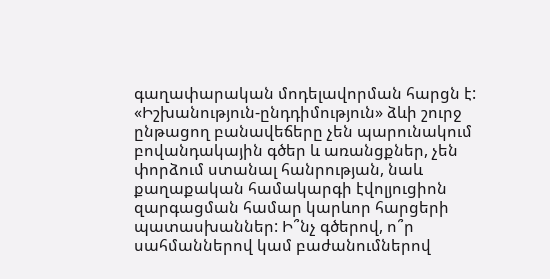գաղափարական մոդելավորման հարցն է: «Իշխանություն-ընդդիմություն» ձևի շուրջ ընթացող բանավեճերը չեն պարունակում բովանդակային գծեր և առանցքներ, չեն փորձում ստանալ հանրության, նաև քաղաքական համակարգի էվոլյուցիոն զարգացման համար կարևոր հարցերի պատասխաններ: Ի՞նչ գծերով, ո՞ր սահմաններով կամ բաժանումներով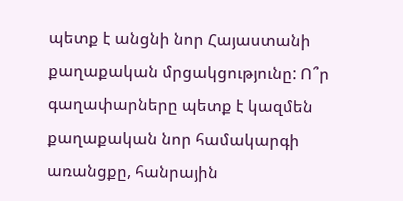պետք է անցնի նոր Հայաստանի քաղաքական մրցակցությունը: Ո՞ր գաղափարները պետք է կազմեն քաղաքական նոր համակարգի առանցքը, հանրային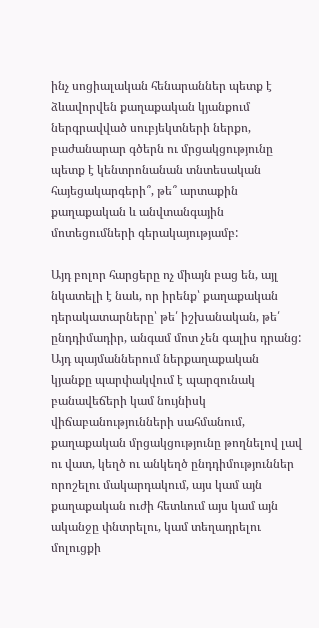ինչ սոցիալական հենարաններ պետք է ձևավորվեն քաղաքական կյանքում ներգրավված սուբյեկտների ներքո, բաժանարար գծերն ու մրցակցությունը պետք է կենտրոնանան տնտեսական հայեցակարգերի՞, թե՞ արտաքին քաղաքական և անվտանգային մոտեցումների գերակայությամբ:

Այդ բոլոր հարցերը ոչ միայն բաց են, այլ նկատելի է նաև, որ իրենք՝ քաղաքական դերակատարները՝ թե՛ իշխանական, թե՛ ընդդիմադիր, անգամ մոտ չեն գալիս դրանց: Այդ պայմաններում ներքաղաքական կյանքը պարփակվում է պարզունակ բանավեճերի կամ նույնիսկ վիճաբանությունների սահմանում, քաղաքական մրցակցությունը թողնելով լավ ու վատ, կեղծ ու անկեղծ ընդդիմություններ որոշելու մակարդակում, այս կամ այն քաղաքական ուժի հետևում այս կամ այն ականջը փնտրելու, կամ տեղադրելու մոլուցքի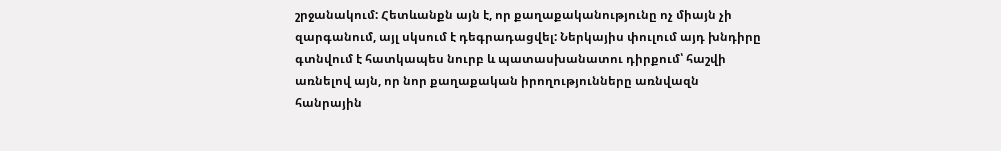շրջանակում: Հետևանքն այն է, որ քաղաքականությունը ոչ միայն չի զարգանում, այլ սկսում է դեգրադացվել: Ներկայիս փուլում այդ խնդիրը գտնվում է հատկապես նուրբ և պատասխանատու դիրքում՝ հաշվի առնելով այն, որ նոր քաղաքական իրողությունները առնվազն հանրային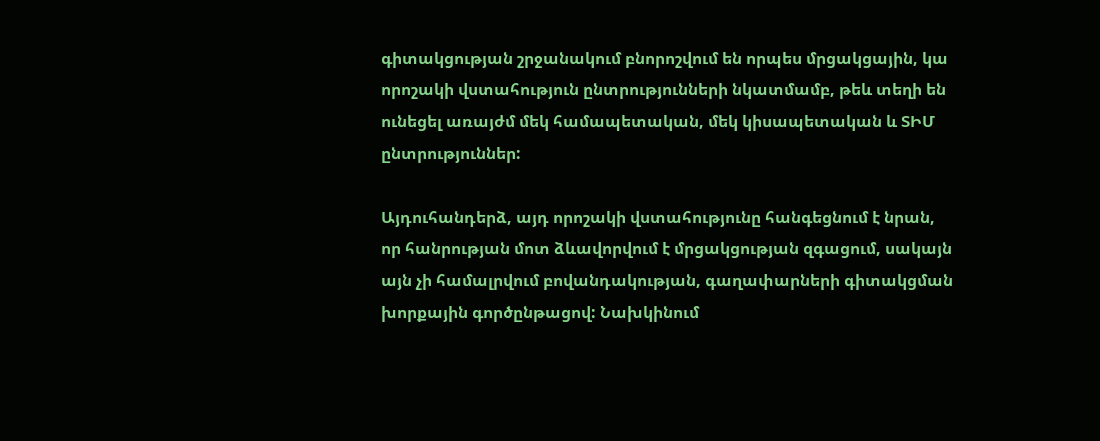գիտակցության շրջանակում բնորոշվում են որպես մրցակցային, կա որոշակի վստահություն ընտրությունների նկատմամբ, թեև տեղի են ունեցել առայժմ մեկ համապետական, մեկ կիսապետական և ՏԻՄ ընտրություններ:

Այդուհանդերձ, այդ որոշակի վստահությունը հանգեցնում է նրան, որ հանրության մոտ ձևավորվում է մրցակցության զգացում, սակայն այն չի համալրվում բովանդակության, գաղափարների գիտակցման խորքային գործընթացով: Նախկինում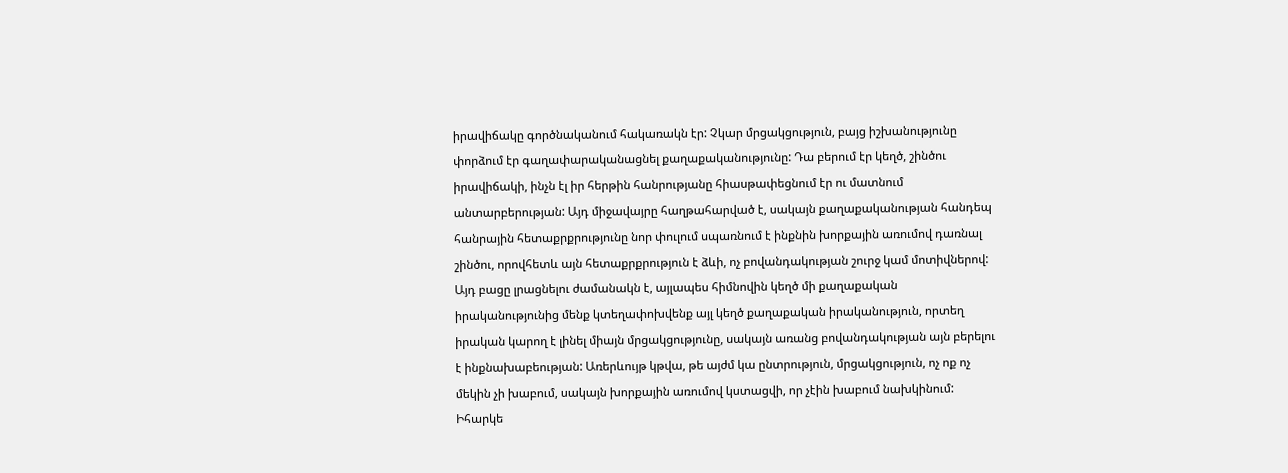իրավիճակը գործնականում հակառակն էր: Չկար մրցակցություն, բայց իշխանությունը փորձում էր գաղափարականացնել քաղաքականությունը: Դա բերում էր կեղծ, շինծու իրավիճակի, ինչն էլ իր հերթին հանրությանը հիասթափեցնում էր ու մատնում անտարբերության: Այդ միջավայրը հաղթահարված է, սակայն քաղաքականության հանդեպ հանրային հետաքրքրությունը նոր փուլում սպառնում է ինքնին խորքային առումով դառնալ շինծու, որովհետև այն հետաքրքրություն է ձևի, ոչ բովանդակության շուրջ կամ մոտիվներով: Այդ բացը լրացնելու ժամանակն է, այլապես հիմնովին կեղծ մի քաղաքական իրականությունից մենք կտեղափոխվենք այլ կեղծ քաղաքական իրականություն, որտեղ իրական կարող է լինել միայն մրցակցությունը, սակայն առանց բովանդակության այն բերելու է ինքնախաբեության: Առերևույթ կթվա, թե այժմ կա ընտրություն, մրցակցություն, ոչ ոք ոչ մեկին չի խաբում, սակայն խորքային առումով կստացվի, որ չէին խաբում նախկինում: Իհարկե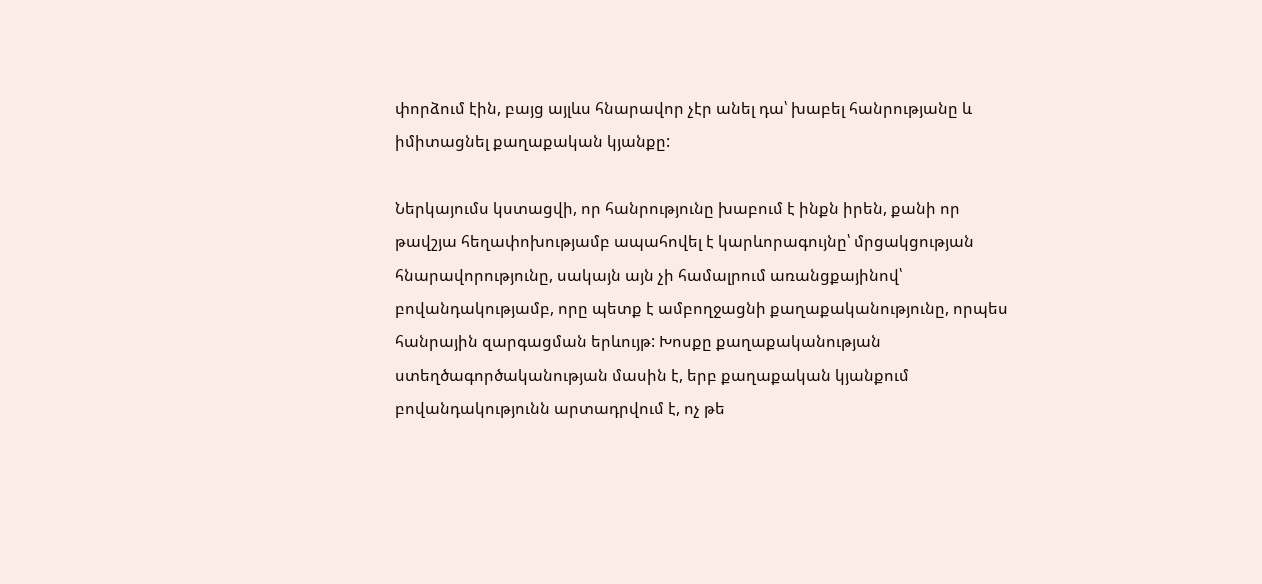փորձում էին, բայց այլևս հնարավոր չէր անել դա՝ խաբել հանրությանը և իմիտացնել քաղաքական կյանքը:

Ներկայումս կստացվի, որ հանրությունը խաբում է ինքն իրեն, քանի որ թավշյա հեղափոխությամբ ապահովել է կարևորագույնը՝ մրցակցության հնարավորությունը, սակայն այն չի համալրում առանցքայինով՝ բովանդակությամբ, որը պետք է ամբողջացնի քաղաքականությունը, որպես հանրային զարգացման երևույթ: Խոսքը քաղաքականության ստեղծագործականության մասին է, երբ քաղաքական կյանքում բովանդակությունն արտադրվում է, ոչ թե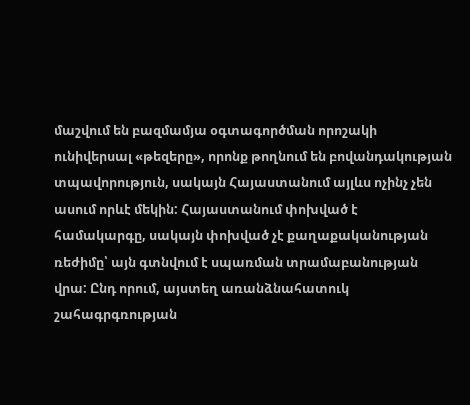մաշվում են բազմամյա օգտագործման որոշակի ունիվերսալ «թեզերը», որոնք թողնում են բովանդակության տպավորություն, սակայն Հայաստանում այլևս ոչինչ չեն ասում որևէ մեկին: Հայաստանում փոխված է համակարգը, սակայն փոխված չէ քաղաքականության ռեժիմը՝ այն գտնվում է սպառման տրամաբանության վրա: Ընդ որում, այստեղ առանձնահատուկ շահագրգռության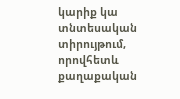կարիք կա տնտեսական տիրույթում, որովհետև քաղաքական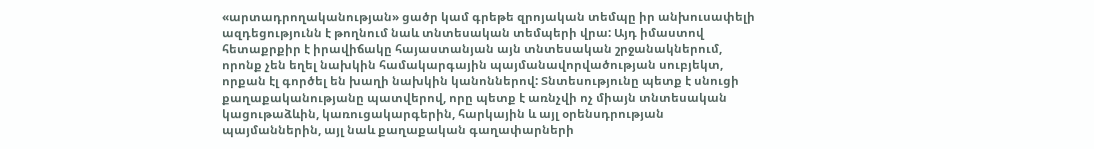«արտադրողականության» ցածր կամ գրեթե զրոյական տեմպը իր անխուսափելի ազդեցությունն է թողնում նաև տնտեսական տեմպերի վրա: Այդ իմաստով հետաքրքիր է իրավիճակը հայաստանյան այն տնտեսական շրջանակներում, որոնք չեն եղել նախկին համակարգային պայմանավորվածության սուբյեկտ, որքան էլ գործել են խաղի նախկին կանոններով: Տնտեսությունը պետք է սնուցի քաղաքականությանը պատվերով, որը պետք է առնչվի ոչ միայն տնտեսական կացութաձևին, կառուցակարգերին, հարկային և այլ օրենսդրության պայմաններին, այլ նաև քաղաքական գաղափարների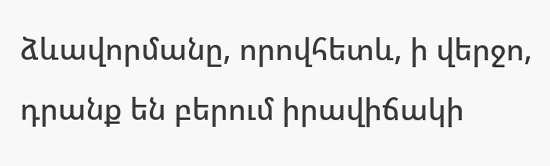ձևավորմանը, որովհետև, ի վերջո, դրանք են բերում իրավիճակի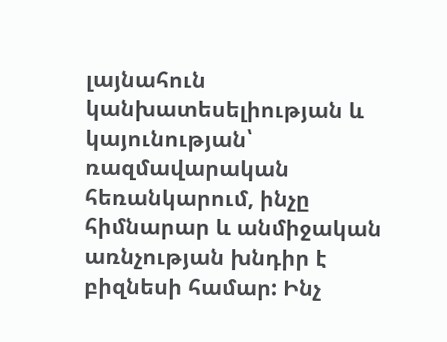լայնահուն կանխատեսելիության և կայունության՝ ռազմավարական հեռանկարում, ինչը հիմնարար և անմիջական առնչության խնդիր է բիզնեսի համար: Ինչ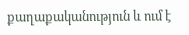քաղաքականություն և ում է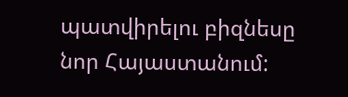պատվիրելու բիզնեսը նոր Հայաստանում: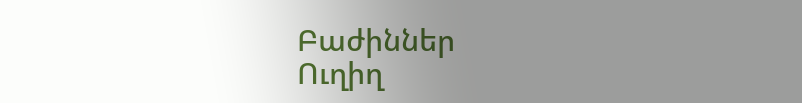Բաժիններ
Ուղիղ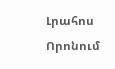Լրահոս
Որոնում